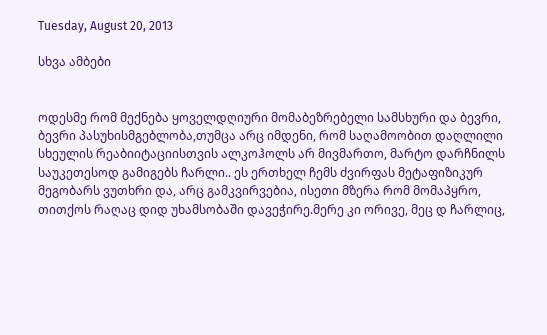Tuesday, August 20, 2013

სხვა ამბები


ოდესმე რომ მექნება ყოველდღიური მომაბეზრებელი სამსხური და ბევრი, ბევრი პასუხისმგებლობა,თუმცა არც იმდენი, რომ საღამოობით დაღლილი სხეულის რეაბიიტაციისთვის ალკოჰოლს არ მივმართო, მარტო დარჩნილს საუკეთესოდ გამიგებს ჩარლი.. ეს ერთხელ ჩემს ძვირფას მეტაფიზიკურ მეგობარს ვუთხრი და, არც გამკვირვებია, ისეთი მზერა რომ მომაპყრო, თითქოს რაღაც დიდ უხამსობაში დავეჭირე.მერე კი ორივე, მეც დ ჩარლიც,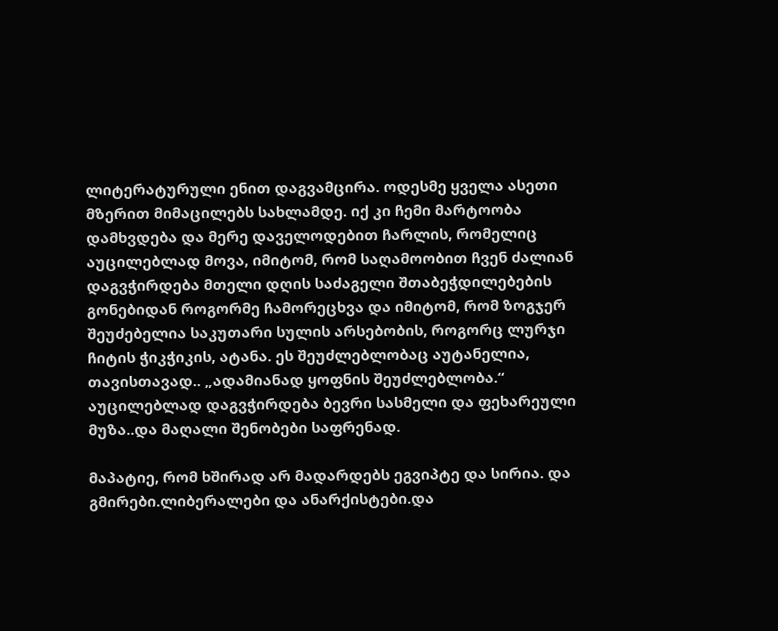ლიტერატურული ენით დაგვამცირა. ოდესმე ყველა ასეთი მზერით მიმაცილებს სახლამდე. იქ კი ჩემი მარტოობა დამხვდება და მერე დაველოდებით ჩარლის, რომელიც აუცილებლად მოვა, იმიტომ, რომ საღამოობით ჩვენ ძალიან დაგვჭირდება მთელი დღის საძაგელი შთაბეჭდილებების გონებიდან როგორმე ჩამორეცხვა და იმიტომ, რომ ზოგჯერ შეუძებელია საკუთარი სულის არსებობის, როგორც ლურჯი ჩიტის ჭიკჭიკის, ატანა. ეს შეუძლებლობაც აუტანელია, თავისთავად.. „ადამიანად ყოფნის შეუძლებლობა.“ აუცილებლად დაგვჭირდება ბევრი სასმელი და ფეხარეული მუზა..და მაღალი შენობები საფრენად.

მაპატიე, რომ ხშირად არ მადარდებს ეგვიპტე და სირია. და გმირები.ლიბერალები და ანარქისტები.და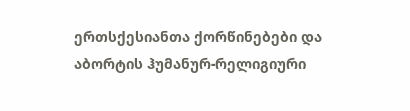ერთსქესიანთა ქორწინებები და აბორტის ჰუმანურ-რელიგიური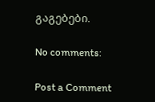გაგებები.

No comments:

Post a Comment